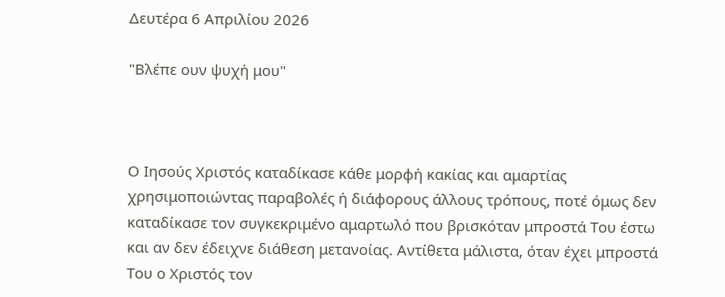Δευτέρα 6 Απριλίου 2026

"Βλέπε ουν ψυχή μου"



Ο Ιησούς Χριστός καταδίκασε κάθε μορφή κακίας και αμαρτίας χρησιμοποιώντας παραβολές ή διάφορους άλλους τρόπους, ποτέ όμως δεν καταδίκασε τον συγκεκριμένο αμαρτωλό που βρισκόταν μπροστά Του έστω και αν δεν έδειχνε διάθεση μετανοίας. Αντίθετα μάλιστα, όταν έχει μπροστά Του ο Χριστός τον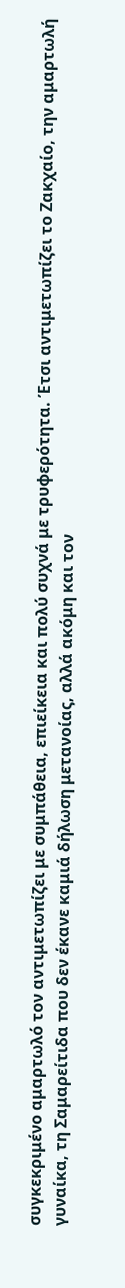συγκεκριμένο αμαρτωλό τον αντιμετωπίζει με συμπάθεια, επιείκεια και πολύ συχνά με τρυφερότητα. Έτσι αντιμετωπίζει το Ζακχαίο, την αμαρτωλή γυναίκα, τη Σαμαρείτιδα που δεν έκανε καμιά δήλωση μετανοίας, αλλά ακόμη και τον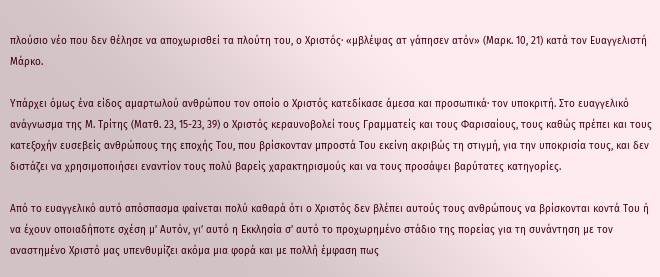πλούσιο νέο που δεν θέλησε να αποχωρισθεί τα πλούτη του, ο Χριστός· «μβλέψας ατ γάπησεν ατόν» (Μαρκ. 10, 21) κατά τον Ευαγγελιστή Μάρκο.

Υπάρχει όμως ένα είδος αμαρτωλού ανθρώπου τον οποίο ο Χριστός κατεδίκασε άμεσα και προσωπικά· τον υποκριτή. Στο ευαγγελικό ανάγνωσμα της Μ. Τρίτης (Ματθ. 23, 15-23, 39) ο Χριστός κεραυνοβολεί τους Γραμματείς και τους Φαρισαίους, τους καθώς πρέπει και τους κατεξοχήν ευσεβείς ανθρώπους της εποχής Του, που βρίσκονταν μπροστά Του εκείνη ακριβώς τη στιγμή, για την υποκρισία τους, και δεν διστάζει να χρησιμοποιήσει εναντίον τους πολύ βαρείς χαρακτηρισμούς και να τους προσάψει βαρύτατες κατηγορίες.

Από το ευαγγελικό αυτό απόσπασμα φαίνεται πολύ καθαρά ότι ο Χριστός δεν βλέπει αυτούς τους ανθρώπους να βρίσκονται κοντά Του ή να έχουν οποιαδήποτε σχέση μ’ Αυτόν, γι’ αυτό η Εκκλησία σ’ αυτό το προχωρημένο στάδιο της πορείας για τη συνάντηση με τον αναστημένο Χριστό μας υπενθυμίζει ακόμα μια φορά και με πολλή έμφαση πως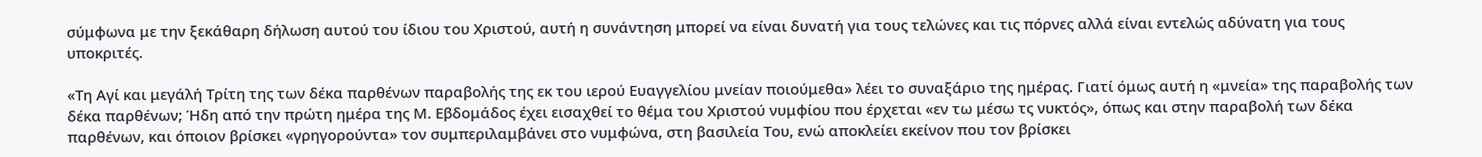σύμφωνα με την ξεκάθαρη δήλωση αυτού του ίδιου του Χριστού, αυτή η συνάντηση μπορεί να είναι δυνατή για τους τελώνες και τις πόρνες αλλά είναι εντελώς αδύνατη για τους υποκριτές.

«Τη Αγί και μεγάλή Τρίτη της των δέκα παρθένων παραβολής της εκ του ιερού Ευαγγελίου μνείαν ποιούμεθα» λέει το συναξάριο της ημέρας. Γιατί όμως αυτή η «μνεία» της παραβολής των δέκα παρθένων; Ήδη από την πρώτη ημέρα της Μ. Εβδομάδος έχει εισαχθεί το θέμα του Χριστού νυμφίου που έρχεται «εν τω μέσω τς νυκτός», όπως και στην παραβολή των δέκα παρθένων, και όποιον βρίσκει «γρηγορούντα» τον συμπεριλαμβάνει στο νυμφώνα, στη βασιλεία Του, ενώ αποκλείει εκείνον που τον βρίσκει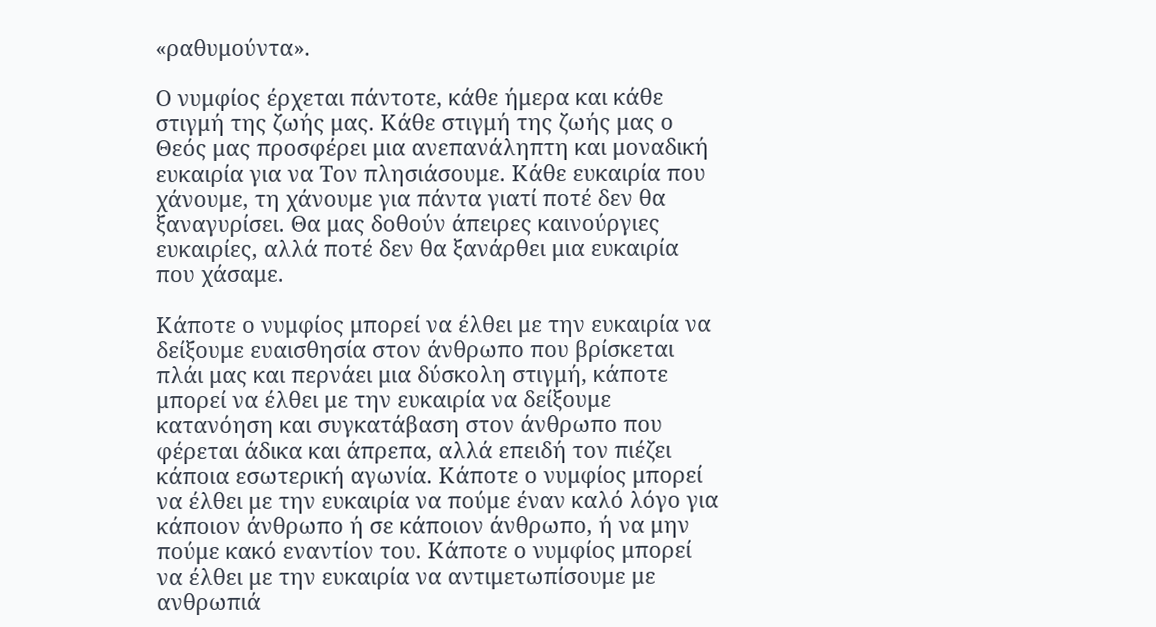«ραθυμούντα».

Ο νυμφίος έρχεται πάντοτε, κάθε ήμερα και κάθε στιγμή της ζωής μας. Κάθε στιγμή της ζωής μας ο Θεός μας προσφέρει μια ανεπανάληπτη και μοναδική ευκαιρία για να Τον πλησιάσουμε. Κάθε ευκαιρία που χάνουμε, τη χάνουμε για πάντα γιατί ποτέ δεν θα ξαναγυρίσει. Θα μας δοθούν άπειρες καινούργιες ευκαιρίες, αλλά ποτέ δεν θα ξανάρθει μια ευκαιρία που χάσαμε.

Κάποτε ο νυμφίος μπορεί να έλθει με την ευκαιρία να δείξουμε ευαισθησία στον άνθρωπο που βρίσκεται πλάι μας και περνάει μια δύσκολη στιγμή, κάποτε μπορεί να έλθει με την ευκαιρία να δείξουμε κατανόηση και συγκατάβαση στον άνθρωπο που φέρεται άδικα και άπρεπα, αλλά επειδή τον πιέζει κάποια εσωτερική αγωνία. Κάποτε ο νυμφίος μπορεί να έλθει με την ευκαιρία να πούμε έναν καλό λόγο για κάποιον άνθρωπο ή σε κάποιον άνθρωπο, ή να μην πούμε κακό εναντίον του. Κάποτε ο νυμφίος μπορεί να έλθει με την ευκαιρία να αντιμετωπίσουμε με ανθρωπιά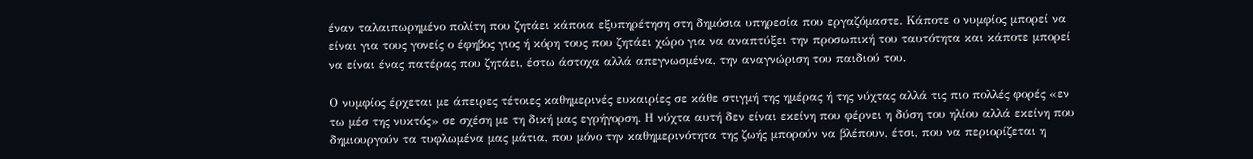έναν ταλαιπωρημένο πολίτη που ζητάει κάποια εξυπηρέτηση στη δημόσια υπηρεσία που εργαζόμαστε. Κάποτε ο νυμφίος μπορεί να είναι για τους γονείς ο έφηβος γιος ή κόρη τους που ζητάει χώρο για να αναπτύξει την προσωπική του ταυτότητα και κάποτε μπορεί να είναι ένας πατέρας που ζητάει, έστω άστοχα αλλά απεγνωσμένα, την αναγνώριση του παιδιού του.

Ο νυμφίος έρχεται με άπειρες τέτοιες καθημερινές ευκαιρίες σε κάθε στιγμή της ημέρας ή της νύχτας αλλά τις πιο πολλές φορές «εν τω μέσ της νυκτός» σε σχέση με τη δική μας εγρήγορση. Η νύχτα αυτή δεν είναι εκείνη που φέρνει η δύση του ηλίου αλλά εκείνη που δημιουργούν τα τυφλωμένα μας μάτια, που μόνο την καθημερινότητα της ζωής μπορούν να βλέπουν, έτσι, που να περιορίζεται η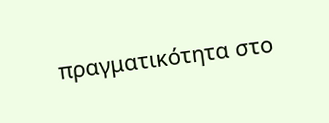πραγματικότητα στο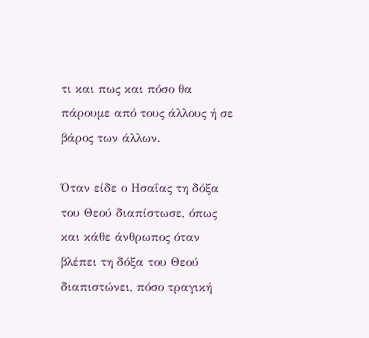τι και πως και πόσο θα πάρουμε από τους άλλους ή σε βάρος των άλλων.

Όταν είδε ο Ησαΐας τη δόξα του Θεού διαπίστωσε, όπως και κάθε άνθρωπος όταν βλέπει τη δόξα του Θεού διαπιστώνει, πόσο τραγική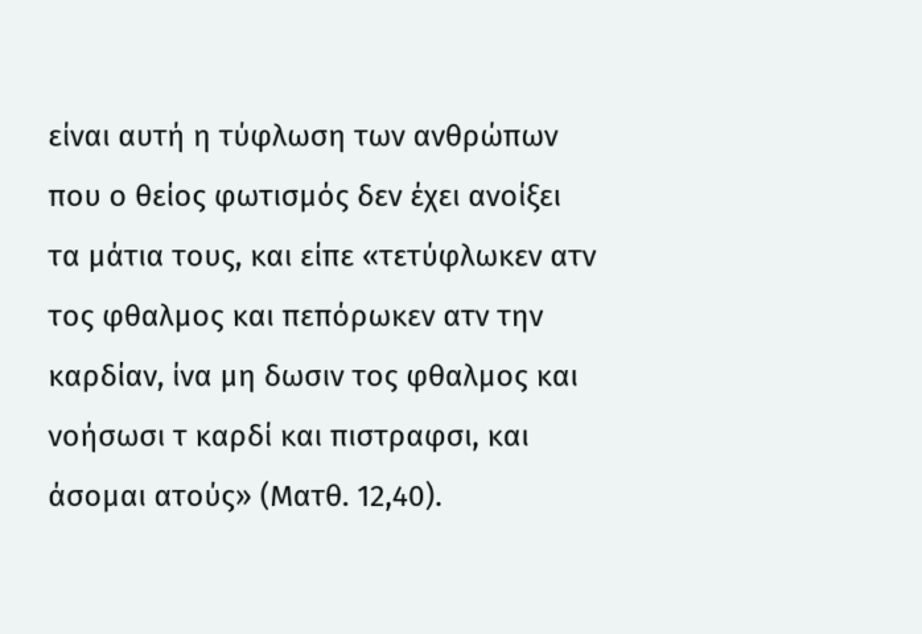είναι αυτή η τύφλωση των ανθρώπων που ο θείος φωτισμός δεν έχει ανοίξει τα μάτια τους, και είπε «τετύφλωκεν ατν τος φθαλμος και πεπόρωκεν ατν την καρδίαν, ίνα μη δωσιν τος φθαλμος και νοήσωσι τ καρδί και πιστραφσι, και άσομαι ατούς» (Ματθ. 12,40).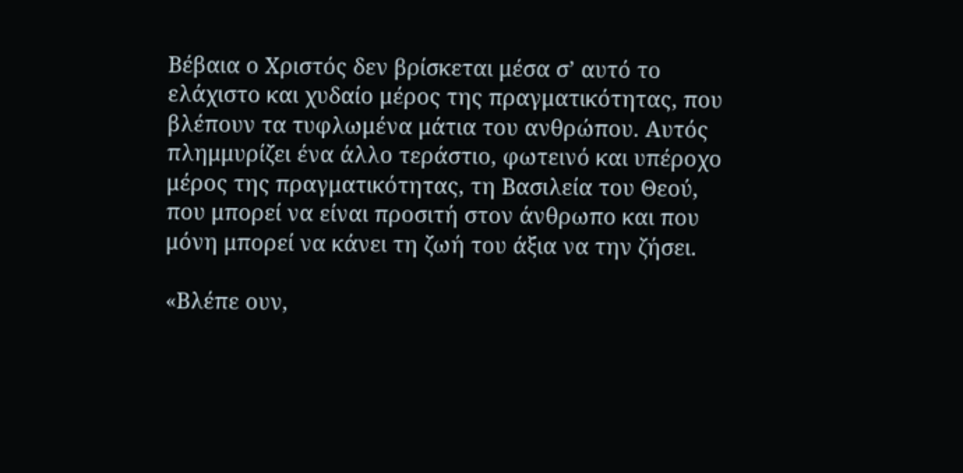Βέβαια ο Χριστός δεν βρίσκεται μέσα σ’ αυτό το ελάχιστο και χυδαίο μέρος της πραγματικότητας, που βλέπουν τα τυφλωμένα μάτια του ανθρώπου. Αυτός πλημμυρίζει ένα άλλο τεράστιο, φωτεινό και υπέροχο μέρος της πραγματικότητας, τη Βασιλεία του Θεού, που μπορεί να είναι προσιτή στον άνθρωπο και που μόνη μπορεί να κάνει τη ζωή του άξια να την ζήσει.

«Βλέπε ουν,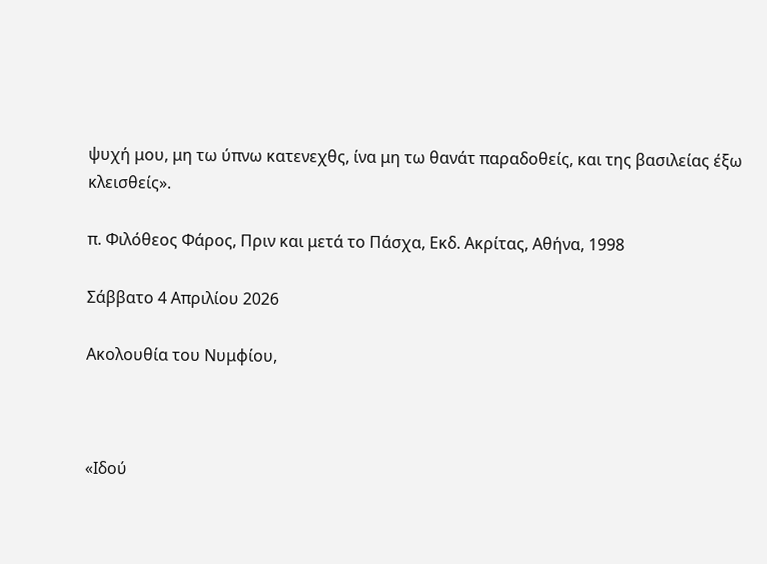ψυχή μου, μη τω ύπνω κατενεχθς, ίνα μη τω θανάτ παραδοθείς, και της βασιλείας έξω κλεισθείς».

π. Φιλόθεος Φάρος, Πριν και μετά το Πάσχα, Εκδ. Ακρίτας, Αθήνα, 1998

Σάββατο 4 Απριλίου 2026

Ακολουθία του Νυμφίου,



«Ιδού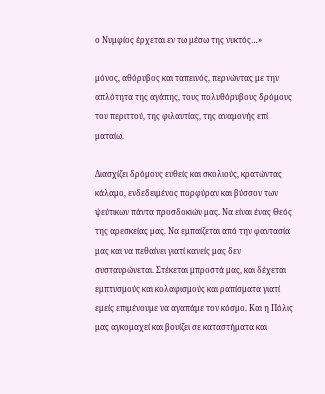ο Νυμφίος έρχεται εν τω μέσω της νυκτός…»

μόνος, αθόρυβος και ταπεινός, περνώντας με την απλότητα της αγάπης, τους πολυθόρυβους δρόμους του περιττού, της φιλαυτίας, της αναμονής επί ματαίω.

Διασχίζει δρόμους ευθείς και σκολιούς, κρατώντας κάλαμο, ενδεδειμένος πορφύραν και βύσσον των ψεύτικων πάντα προσδοκιών μας. Να είναι ένας Θεός της αρεσκείας μας. Να εμπαίζεται από την φαντασία μας και να πεθαίνει γιατί κανείς μας δεν συσταυρώνεται. Στέκεται μπροστά μας, και δέχεται εμπτυσμούς και κολαφισμούς και ραπίσματα γιατί εμείς επιμένουμε να αγαπάμε τον κόσμο. Και η Πόλις μας αγκομαχεί και βουίζει σε καταστήματα και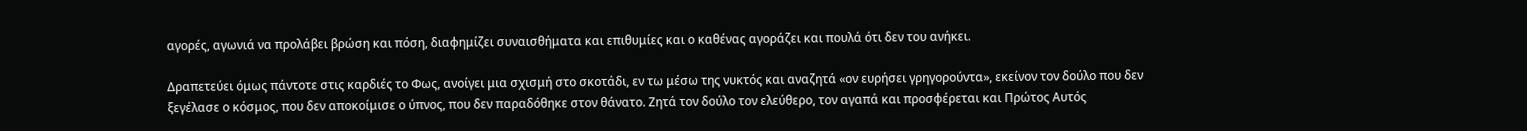αγορές, αγωνιά να προλάβει βρώση και πόση, διαφημίζει συναισθήματα και επιθυμίες και ο καθένας αγοράζει και πουλά ότι δεν του ανήκει.

Δραπετεύει όμως πάντοτε στις καρδιές το Φως, ανοίγει μια σχισμή στο σκοτάδι, εν τω μέσω της νυκτός και αναζητά «ον ευρήσει γρηγορούντα», εκείνον τον δούλο που δεν ξεγέλασε ο κόσμος, που δεν αποκοίμισε ο ύπνος, που δεν παραδόθηκε στον θάνατο. Ζητά τον δούλο τον ελεύθερο, τον αγαπά και προσφέρεται και Πρώτος Αυτός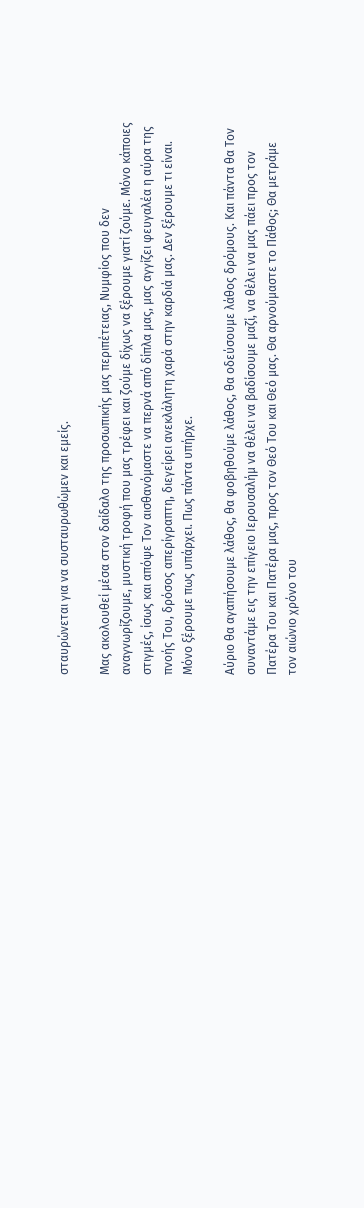σταυρώνεται για να συσταυρωθώμεν και εμείς.

Μας ακολουθεί μέσα στον δαίδαλο της προσωπικής μας περιπέτειας, Νυμφίος που δεν αναγνωρίζουμε, μυστική τροφή που μας τρέφει και ζούμε δίχως να ξέρουμε γιατί ζούμε. Μόνο κάποιες στιγμές, ίσως και απόψε Τον αισθανόμαστε να περνά από δίπλα μας, μας αγγίζει φευγαλέα η αύρα της πνοής Του, δρόσος απερίγραπτη, διεγείρει ανεκλάλητη χαρά στην καρδιά μας. Δεν ξέρουμε τι είναι. Μόνο ξέρουμε πως υπάρχει. Πως πάντα υπήρχε.

Αύριο θα αγαπήσουμε λάθος, θα φοβηθούμε λάθος, θα οδεύσουμε λάθος δρόμους. Και πάντα θα Τον συναντάμε εις την επίγειο Ιερουσαλήμ να θέλει να βαδίσουμε μαζί, να θέλει να μας πάει προς τον Πατέρα Του και Πατέρα μας, προς τον Θεό Του και Θεό μας. Θα αρνούμαστε το Πάθος; Θα μετράμε τον αιώνιο χρόνο του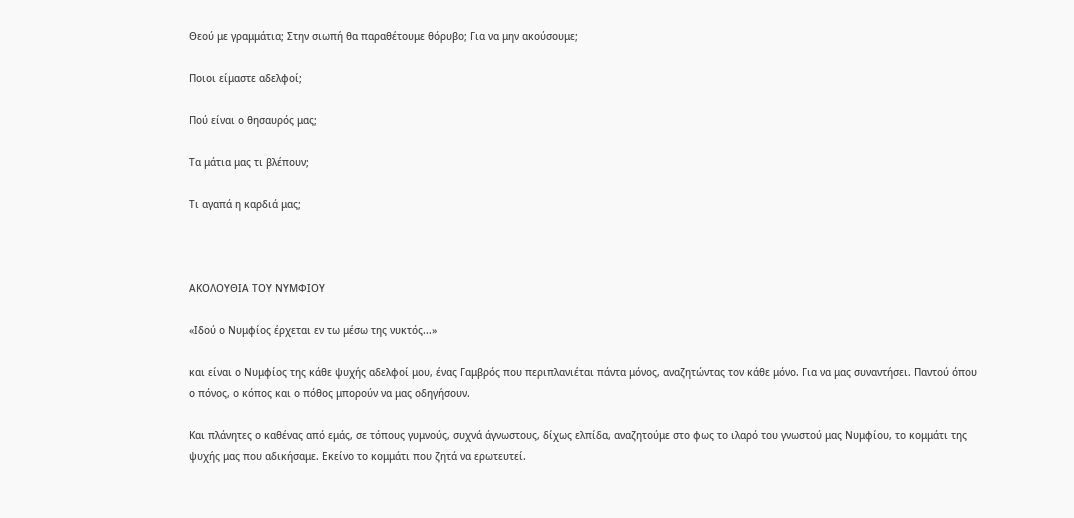Θεού με γραμμάτια; Στην σιωπή θα παραθέτουμε θόρυβο; Για να μην ακούσουμε;

Ποιοι είμαστε αδελφοί;

Πού είναι ο θησαυρός μας;

Τα μάτια μας τι βλέπουν;

Τι αγαπά η καρδιά μας;



ΑΚΟΛΟΥΘΙΑ ΤΟΥ ΝΥΜΦΙΟΥ

«Ιδού ο Νυμφίος έρχεται εν τω μέσω της νυκτός...»

και είναι ο Νυμφίος της κάθε ψυχής αδελφοί μου, ένας Γαμβρός που περιπλανιέται πάντα μόνος, αναζητώντας τον κάθε μόνο. Για να μας συναντήσει. Παντού όπου ο πόνος, ο κόπος και ο πόθος μπορούν να μας οδηγήσουν.

Και πλάνητες ο καθένας από εμάς, σε τόπους γυμνούς, συχνά άγνωστους, δίχως ελπίδα, αναζητούμε στο φως το ιλαρό του γνωστού μας Νυμφίου, το κομμάτι της ψυχής μας που αδικήσαμε. Εκείνο το κομμάτι που ζητά να ερωτευτεί.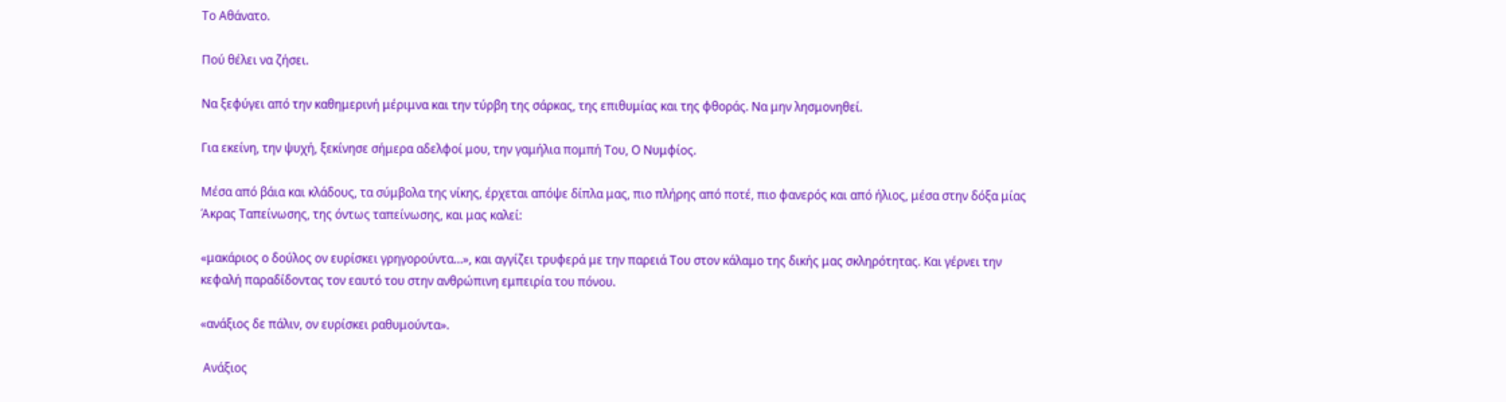Το Αθάνατο.

Πού θέλει να ζήσει.

Να ξεφύγει από την καθημερινή μέριμνα και την τύρβη της σάρκας, της επιθυμίας και της φθοράς. Να μην λησμονηθεί.

Για εκείνη, την ψυχή, ξεκίνησε σήμερα αδελφοί μου, την γαμήλια πομπή Του, Ο Νυμφίος.

Μέσα από βάια και κλάδους, τα σύμβολα της νίκης, έρχεται απόψε δίπλα μας, πιο πλήρης από ποτέ, πιο φανερός και από ήλιος, μέσα στην δόξα μίας Άκρας Ταπείνωσης, της όντως ταπείνωσης, και μας καλεί:

«μακάριος ο δούλος ον ευρίσκει γρηγορούντα…», και αγγίζει τρυφερά με την παρειά Του στον κάλαμο της δικής μας σκληρότητας. Και γέρνει την κεφαλή παραδίδοντας τον εαυτό του στην ανθρώπινη εμπειρία του πόνου.

«ανάξιος δε πάλιν, ον ευρίσκει ραθυμούντα».

 Ανάξιος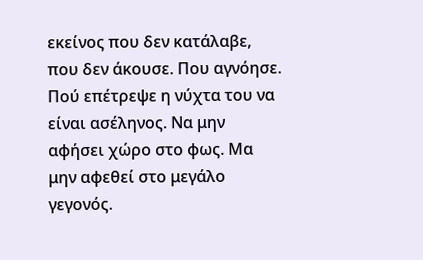εκείνος που δεν κατάλαβε, που δεν άκουσε. Που αγνόησε. Πού επέτρεψε η νύχτα του να είναι ασέληνος. Να μην αφήσει χώρο στο φως. Μα μην αφεθεί στο μεγάλο γεγονός.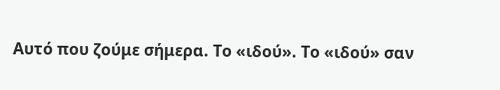Αυτό που ζούμε σήμερα. Το «ιδού». Το «ιδού» σαν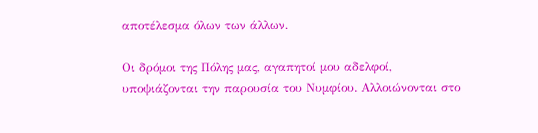αποτέλεσμα όλων των άλλων.

Οι δρόμοι της Πόλης μας, αγαπητοί μου αδελφοί, υποψιάζονται την παρουσία του Νυμφίου. Αλλοιώνονται στο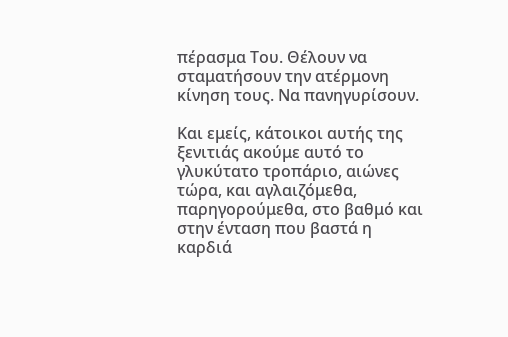πέρασμα Του. Θέλουν να σταματήσουν την ατέρμονη κίνηση τους. Να πανηγυρίσουν.

Και εμείς, κάτοικοι αυτής της ξενιτιάς ακούμε αυτό το γλυκύτατο τροπάριο, αιώνες τώρα, και αγλαιζόμεθα, παρηγορούμεθα, στο βαθμό και στην ένταση που βαστά η καρδιά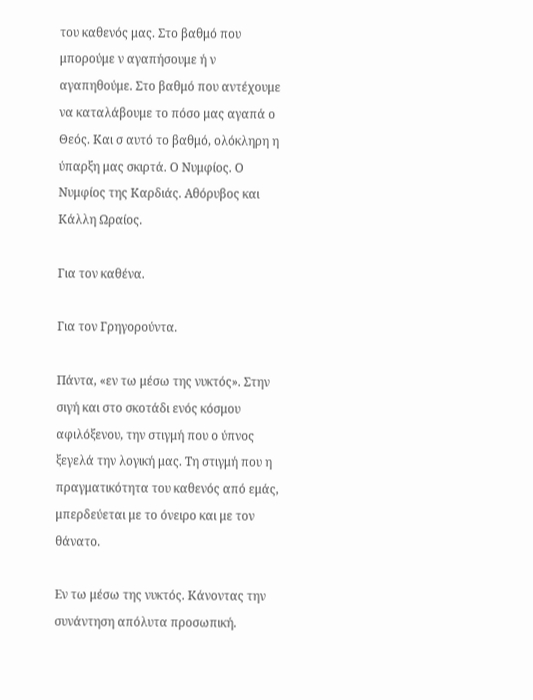του καθενός μας. Στο βαθμό που μπορούμε ν αγαπήσουμε ή ν αγαπηθούμε. Στο βαθμό που αντέχουμε να καταλάβουμε το πόσο μας αγαπά ο Θεός. Και σ αυτό το βαθμό, ολόκληρη η ύπαρξη μας σκιρτά. Ο Νυμφίος. Ο Νυμφίος της Καρδιάς. Αθόρυβος και Κάλλη Ωραίος.

Για τον καθένα.

Για τον Γρηγορούντα.

Πάντα, «εν τω μέσω της νυκτός». Στην σιγή και στο σκοτάδι ενός κόσμου αφιλόξενου, την στιγμή που ο ύπνος ξεγελά την λογική μας. Τη στιγμή που η πραγματικότητα του καθενός από εμάς, μπερδεύεται με το όνειρο και με τον θάνατο.

Εν τω μέσω της νυκτός. Κάνοντας την συνάντηση απόλυτα προσωπική.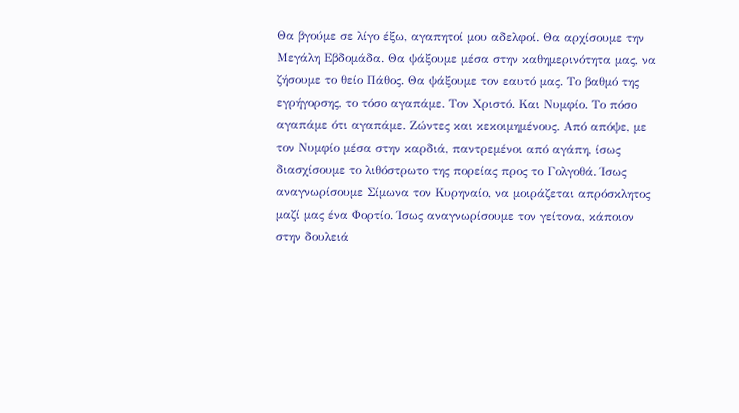Θα βγούμε σε λίγο έξω, αγαπητοί μου αδελφοί. Θα αρχίσουμε την Μεγάλη Εβδομάδα. Θα ψάξουμε μέσα στην καθημερινότητα μας, να ζήσουμε το θείο Πάθος. Θα ψάξουμε τον εαυτό μας. Το βαθμό της εγρήγορσης, το τόσο αγαπάμε. Τον Χριστό. Και Νυμφίο. Το πόσο αγαπάμε ότι αγαπάμε. Ζώντες και κεκοιμημένους. Από απόψε, με τον Νυμφίο μέσα στην καρδιά, παντρεμένοι από αγάπη, ίσως διασχίσουμε το λιθόστρωτο της πορείας προς το Γολγοθά. Ίσως αναγνωρίσουμε Σίμωνα τον Κυρηναίο, να μοιράζεται απρόσκλητος μαζί μας ένα Φορτίο. Ίσως αναγνωρίσουμε τον γείτονα, κάποιον στην δουλειά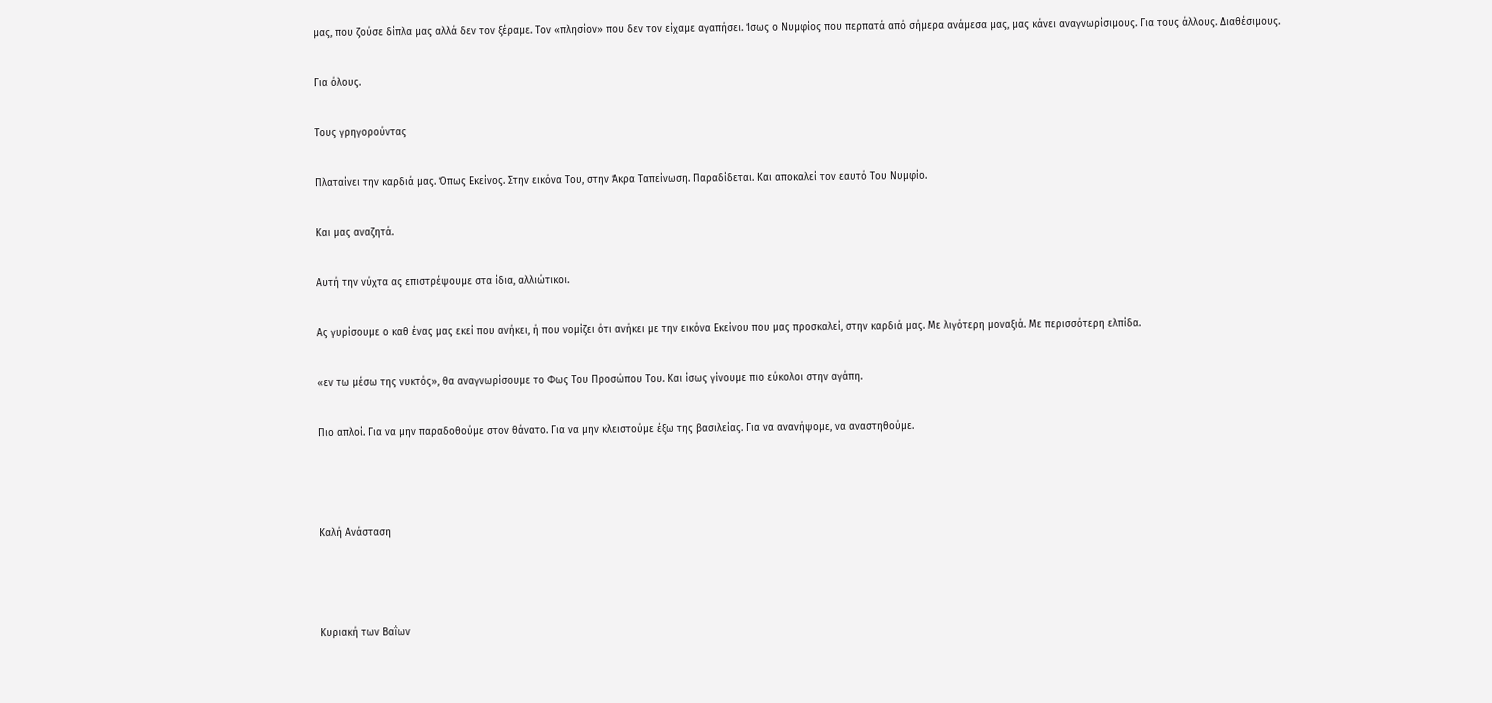μας, που ζούσε δίπλα μας αλλά δεν τον ξέραμε. Τον «πλησίον» που δεν τον είχαμε αγαπήσει. Ίσως ο Νυμφίος που περπατά από σήμερα ανάμεσα μας, μας κάνει αναγνωρίσιμους. Για τους άλλους. Διαθέσιμους.

Για όλους.

Τους γρηγορούντας

Πλαταίνει την καρδιά μας. Όπως Εκείνος. Στην εικόνα Του, στην Άκρα Ταπείνωση. Παραδίδεται. Και αποκαλεί τον εαυτό Του Νυμφίο.

Και μας αναζητά.

Αυτή την νύχτα ας επιστρέψουμε στα ίδια, αλλιώτικοι.

Ας γυρίσουμε ο καθ ένας μας εκεί που ανήκει, ή που νομίζει ότι ανήκει με την εικόνα Εκείνου που μας προσκαλεί, στην καρδιά μας. Με λιγότερη μοναξιά. Με περισσότερη ελπίδα.

«εν τω μέσω της νυκτός», θα αναγνωρίσουμε το Φως Του Προσώπου Του. Και ίσως γίνουμε πιο εύκολοι στην αγάπη.

Πιο απλοί. Για να μην παραδοθούμε στον θάνατο. Για να μην κλειστούμε έξω της βασιλείας. Για να ανανήψομε, να αναστηθούμε.



Καλή Ανάσταση



Κυριακή των Βαΐων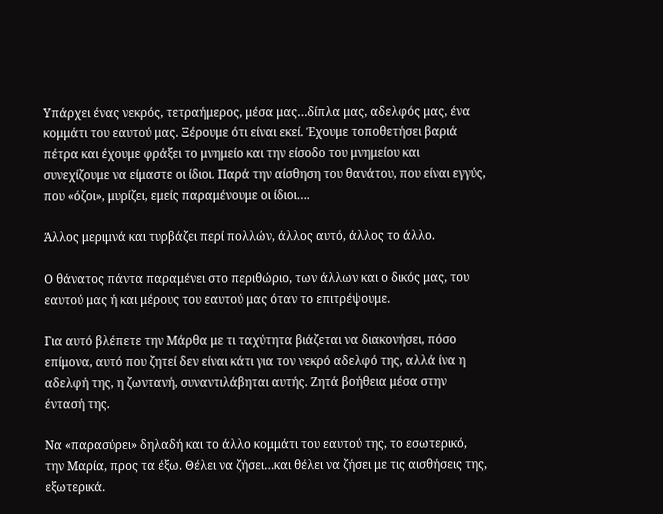Υπάρχει ένας νεκρός, τετραήμερος, μέσα μας…δίπλα μας, αδελφός μας, ένα κομμάτι του εαυτού μας. Ξέρουμε ότι είναι εκεί. Έχουμε τοποθετήσει βαριά πέτρα και έχουμε φράξει το μνημείο και την είσοδο του μνημείου και συνεχίζουμε να είμαστε οι ίδιοι. Παρά την αίσθηση του θανάτου, που είναι εγγύς, που «όζοι», μυρίζει, εμείς παραμένουμε οι ίδιοι….

Άλλος μεριμνά και τυρβάζει περί πολλών, άλλος αυτό, άλλος το άλλο.

Ο θάνατος πάντα παραμένει στο περιθώριο, των άλλων και ο δικός μας, του εαυτού μας ή και μέρους του εαυτού μας όταν το επιτρέψουμε.

Για αυτό βλέπετε την Μάρθα με τι ταχύτητα βιάζεται να διακονήσει, πόσο επίμονα, αυτό που ζητεί δεν είναι κάτι για τον νεκρό αδελφό της, αλλά ίνα η αδελφή της, η ζωντανή, συναντιλάβηται αυτής. Ζητά βοήθεια μέσα στην έντασή της.

Να «παρασύρει» δηλαδή και το άλλο κομμάτι του εαυτού της, το εσωτερικό, την Μαρία, προς τα έξω. Θέλει να ζήσει…και θέλει να ζήσει με τις αισθήσεις της, εξωτερικά.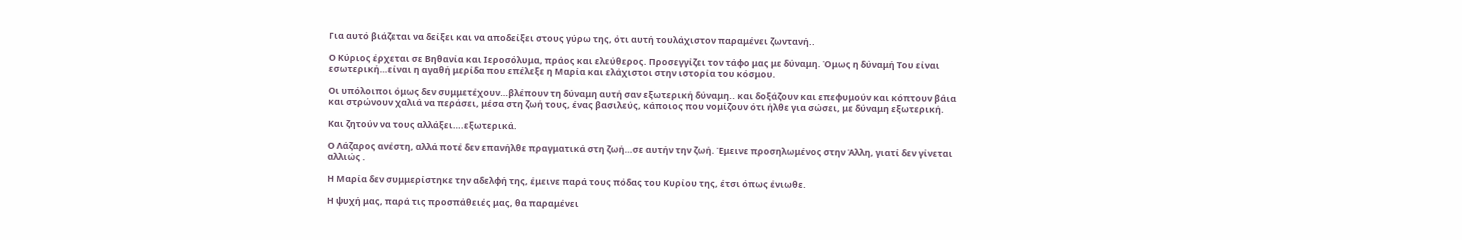Για αυτό βιάζεται να δείξει και να αποδείξει στους γύρω της, ότι αυτή τουλάχιστον παραμένει ζωντανή..

Ο Κύριος έρχεται σε Βηθανία και Ιεροσόλυμα, πράος και ελεύθερος. Προσεγγίζει τον τάφο μας με δύναμη. Όμως η δύναμή Του είναι εσωτερική…είναι η αγαθή μερίδα που επέλεξε η Μαρία και ελάχιστοι στην ιστορία του κόσμου.

Οι υπόλοιποι όμως δεν συμμετέχουν…βλέπουν τη δύναμη αυτή σαν εξωτερική δύναμη.. και δοξάζουν και επεφυμούν και κόπτουν βάια και στρώνουν χαλιά να περάσει, μέσα στη ζωή τους, ένας βασιλεύς, κάποιος που νομίζουν ότι ήλθε για σώσει, με δύναμη εξωτερική.

Και ζητούν να τους αλλάξει….εξωτερικά.

Ο Λάζαρος ανέστη, αλλά ποτέ δεν επανήλθε πραγματικά στη ζωή…σε αυτήν την ζωή. Έμεινε προσηλωμένος στην Άλλη, γιατί δεν γίνεται αλλιώς .

Η Μαρία δεν συμμερίστηκε την αδελφή της, έμεινε παρά τους πόδας του Κυρίου της, έτσι όπως ένιωθε.

Η ψυχή μας, παρά τις προσπάθειές μας, θα παραμένει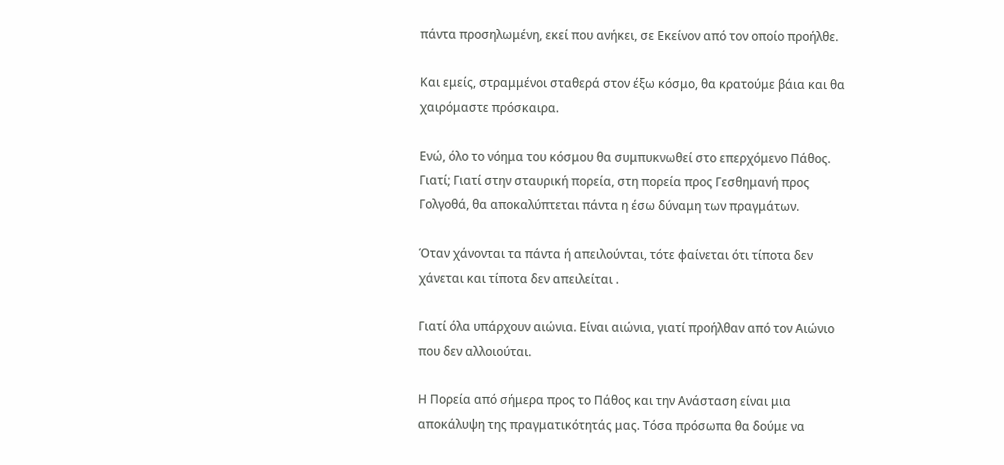πάντα προσηλωμένη, εκεί που ανήκει, σε Εκείνον από τον οποίο προήλθε.

Και εμείς, στραμμένοι σταθερά στον έξω κόσμο, θα κρατούμε βάια και θα χαιρόμαστε πρόσκαιρα.

Ενώ, όλο το νόημα του κόσμου θα συμπυκνωθεί στο επερχόμενο Πάθος. Γιατί; Γιατί στην σταυρική πορεία, στη πορεία προς Γεσθημανή προς Γολγοθά, θα αποκαλύπτεται πάντα η έσω δύναμη των πραγμάτων.

Όταν χάνονται τα πάντα ή απειλούνται, τότε φαίνεται ότι τίποτα δεν χάνεται και τίποτα δεν απειλείται .

Γιατί όλα υπάρχουν αιώνια. Είναι αιώνια, γιατί προήλθαν από τον Αιώνιο που δεν αλλοιούται.

Η Πορεία από σήμερα προς το Πάθος και την Ανάσταση είναι μια αποκάλυψη της πραγματικότητάς μας. Τόσα πρόσωπα θα δούμε να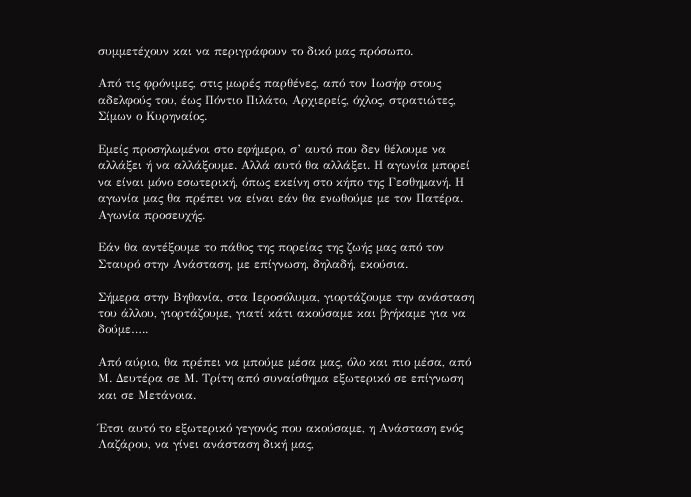συμμετέχουν και να περιγράφουν το δικό μας πρόσωπο.

Από τις φρόνιμες, στις μωρές παρθένες, από τον Ιωσήφ στους αδελφούς του, έως Πόντιο Πιλάτο, Αρχιερείς, όχλος, στρατιώτες, Σίμων ο Κυρηναίος.

Εμείς προσηλωμένοι στο εφήμερο, σ’ αυτό που δεν θέλουμε να αλλάξει ή να αλλάξουμε. Αλλά αυτό θα αλλάξει. Η αγωνία μπορεί να είναι μόνο εσωτερική, όπως εκείνη στο κήπο της Γεσθημανή. Η αγωνία μας θα πρέπει να είναι εάν θα ενωθούμε με τον Πατέρα. Αγωνία προσευχής.

Εάν θα αντέξουμε το πάθος της πορείας της ζωής μας από τον Σταυρό στην Ανάσταση, με επίγνωση, δηλαδή, εκούσια.

Σήμερα στην Βηθανία, στα Ιεροσόλυμα, γιορτάζουμε την ανάσταση του άλλου, γιορτάζουμε, γιατί κάτι ακούσαμε και βγήκαμε για να δούμε…..

Από αύριο, θα πρέπει να μπούμε μέσα μας, όλο και πιο μέσα, από Μ. Δευτέρα σε Μ. Τρίτη από συναίσθημα εξωτερικό σε επίγνωση και σε Μετάνοια.

Έτσι αυτό το εξωτερικό γεγονός που ακούσαμε, η Ανάσταση ενός Λαζάρου, να γίνει ανάσταση δική μας,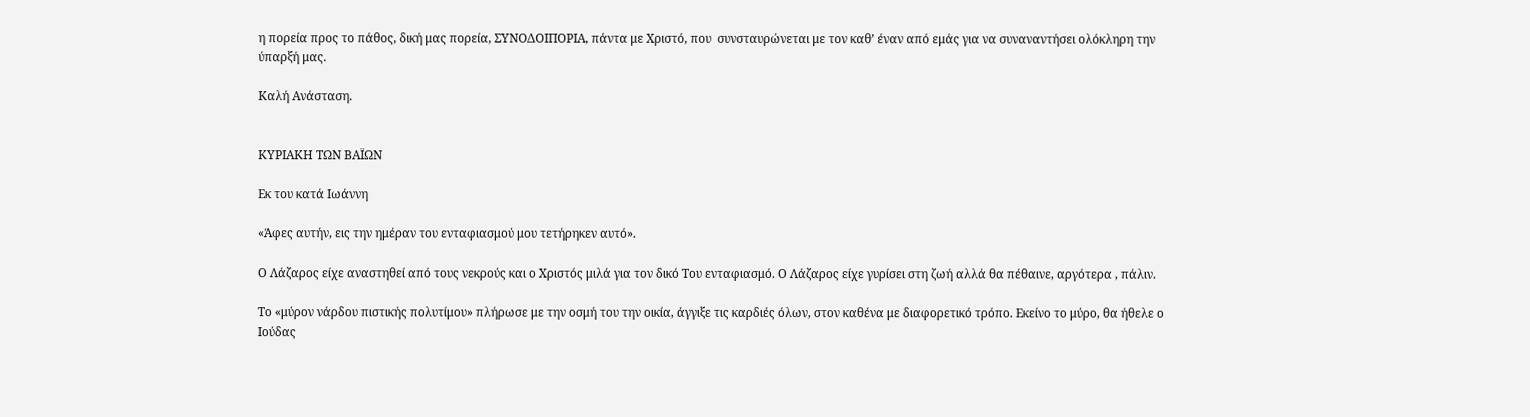η πορεία προς το πάθος, δική μας πορεία, ΣΥΝΟΔΟΙΠΟΡΙΑ, πάντα με Χριστό, που  συνσταυρώνεται με τον καθ’ έναν από εμάς για να συναναντήσει ολόκληρη την ύπαρξή μας.

Καλή Ανάσταση.


ΚΥΡΙΑΚΗ ΤΩΝ ΒΑΪΩΝ

Εκ του κατά Ιωάννη

«Άφες αυτήν, εις την ημέραν του ενταφιασμού μου τετήρηκεν αυτό».

Ο Λάζαρος είχε αναστηθεί από τους νεκρούς και ο Χριστός μιλά για τον δικό Του ενταφιασμό. Ο Λάζαρος είχε γυρίσει στη ζωή αλλά θα πέθαινε, αργότερα , πάλιν.

Το «μύρον νάρδου πιστικής πολυτίμου» πλήρωσε με την οσμή του την οικία, άγγιξε τις καρδιές όλων, στον καθένα με διαφορετικό τρόπο. Εκείνο το μύρο, θα ήθελε ο Ιούδας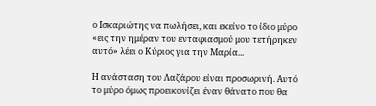ο Ισκαριώτης να πωλήσει, και εκείνο το ίδιο μύρο «εις την ημέραν του ενταφιασμού μου τετήρηκεν αυτό» λέει ο Κύριος για την Μαρία...

Η ανάσταση του Λαζάρου είναι προσωρινή. Αυτό το μύρο όμως προεικονίζει έναν θάνατο που θα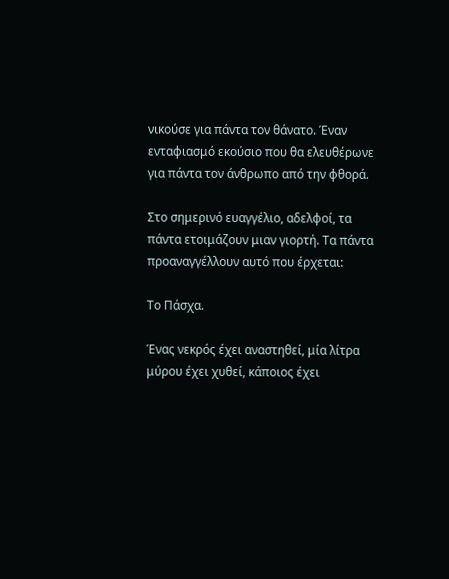νικούσε για πάντα τον θάνατο. Έναν ενταφιασμό εκούσιο που θα ελευθέρωνε για πάντα τον άνθρωπο από την φθορά.

Στο σημερινό ευαγγέλιο, αδελφοί, τα πάντα ετοιμάζουν μιαν γιορτή. Τα πάντα προαναγγέλλουν αυτό που έρχεται:

Το Πάσχα.

Ένας νεκρός έχει αναστηθεί, μία λίτρα μύρου έχει χυθεί, κάποιος έχει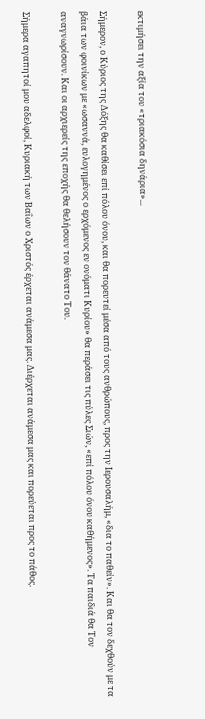εκτιμήσει την αξία του «τριακόσια δηνάρια»...

Σήμερον, ο Κύριος της Δόξης θα καθίσει επί πόλου όνου, και θα πορευτεί μέσα από τους ανθρώπους, προς την Ιερουσαλήμ, «δια το παθείν». Και θα τον δεχθούν με τα βάια των φοινίκων με «ωσαννά, ευλογημένος ο ερχόμενος εν ονόματι Κυρίου» θα περάσει τις πύλες Σιών, «επί πόλου όνου καθήμενος». Τα παιδιά θα Τον αναγνωρίσουν. Και οι αρχιερείς της εποχής θα θελήσουν τον θάνατο Του.

Σήμερα αγαπητοί μου αδελφοί, Κυριακή των Βαΐων ο Χριστός έρχεται ανάμεσα μας. Διέρχεται ανάμεσα μας και πορεύεται προς το πάθος.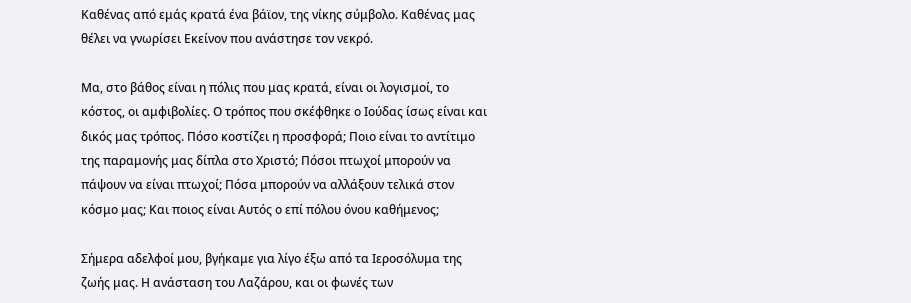Καθένας από εμάς κρατά ένα βάϊον, της νίκης σύμβολο. Καθένας μας θέλει να γνωρίσει Εκείνον που ανάστησε τον νεκρό.

Μα, στο βάθος είναι η πόλις που μας κρατά, είναι οι λογισμοί, το κόστος, οι αμφιβολίες. Ο τρόπος που σκέφθηκε ο Ιούδας ίσως είναι και δικός μας τρόπος. Πόσο κοστίζει η προσφορά; Ποιο είναι το αντίτιμο της παραμονής μας δίπλα στο Χριστό; Πόσοι πτωχοί μπορούν να πάψουν να είναι πτωχοί; Πόσα μπορούν να αλλάξουν τελικά στον κόσμο μας; Και ποιος είναι Αυτός ο επί πόλου όνου καθήμενος;

Σήμερα αδελφοί μου, βγήκαμε για λίγο έξω από τα Ιεροσόλυμα της ζωής μας. Η ανάσταση του Λαζάρου, και οι φωνές των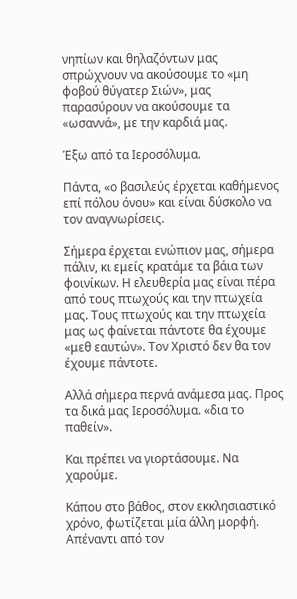νηπίων και θηλαζόντων μας σπρώχνουν να ακούσουμε το «μη φοβού θύγατερ Σιών», μας παρασύρουν να ακούσουμε τα «ωσαννά», με την καρδιά μας.

Έξω από τα Ιεροσόλυμα.

Πάντα, «ο βασιλεύς έρχεται καθήμενος επί πόλου όνου» και είναι δύσκολο να τον αναγνωρίσεις.

Σήμερα έρχεται ενώπιον μας, σήμερα πάλιν, κι εμείς κρατάμε τα βάια των φοινίκων. Η ελευθερία μας είναι πέρα από τους πτωχούς και την πτωχεία μας. Τους πτωχούς και την πτωχεία μας ως φαίνεται πάντοτε θα έχουμε «μεθ εαυτών». Τον Χριστό δεν θα τον έχουμε πάντοτε.

Αλλά σήμερα περνά ανάμεσα μας. Προς τα δικά μας Ιεροσόλυμα. «δια το παθείν».

Και πρέπει να γιορτάσουμε. Να χαρούμε.

Κάπου στο βάθος, στον εκκλησιαστικό χρόνο, φωτίζεται μία άλλη μορφή. Απέναντι από τον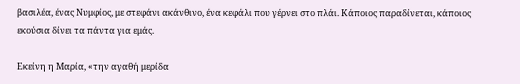βασιλέα, ένας Νυμφίος, με στεφάνι ακάνθινο, ένα κεφάλι που γέρνει στο πλάι. Κάποιος παραδίνεται, κάποιος εκούσια δίνει τα πάντα για εμάς.

Εκείνη η Μαρία, «την αγαθή μερίδα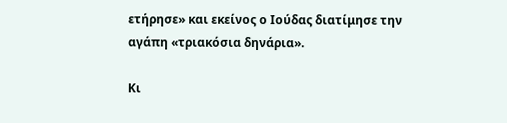ετήρησε» και εκείνος ο Ιούδας διατίμησε την αγάπη «τριακόσια δηνάρια».

Κι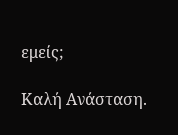εμείς;

Καλή Ανάσταση.